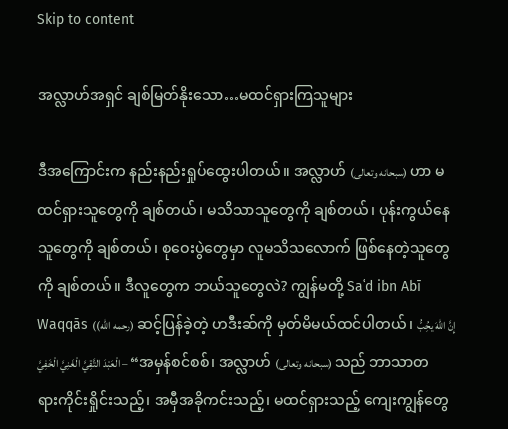Skip to content

အလ္လာဟ်အရှင် ချစ်မြတ်နိုးသော…မထင်ရှားကြသူများ

ဒီအကြောင်းက နည်းနည်းရှုပ်ထွေးပါတယ်။ အလ္လာဟ် (سبحانه وتعالى) ဟာ မထင်ရှားသူတွေကို ချစ်တယ်၊ မသိသာသူတွေကို ချစ်တယ်၊ ပုန်းကွယ်နေသူတွေကို ချစ်တယ်၊ စုဝေးပွဲတွေမှာ လူမသိသလောက် ဖြစ်နေတဲ့သူတွေကို ချစ်တယ်။ ဒီလူတွေက ဘယ်သူတွေလဲ? ကျွန်မတို့ Saʿd ibn Abī Waqqās ((رحمه الله) ဆင့်ပြန်ခဲ့တဲ့ ဟဒီးဆ်ကို မှတ်မိမယ်ထင်ပါတယ်၊ إِنَّ اللهَ يحُِبُّ الْعَبْدَ التَّقِيَّ الْغَنِيَّ الْخَفِيَّ – “အမှန်စင်စစ်၊ အလ္လာဟ် (سبحانه وتعالى) သည် ဘာသာတရားကိုင်းရှိုင်းသည့်၊ အမှီအခိုကင်းသည့်၊ မထင်ရှားသည့် ကျေးကျွန်တွေ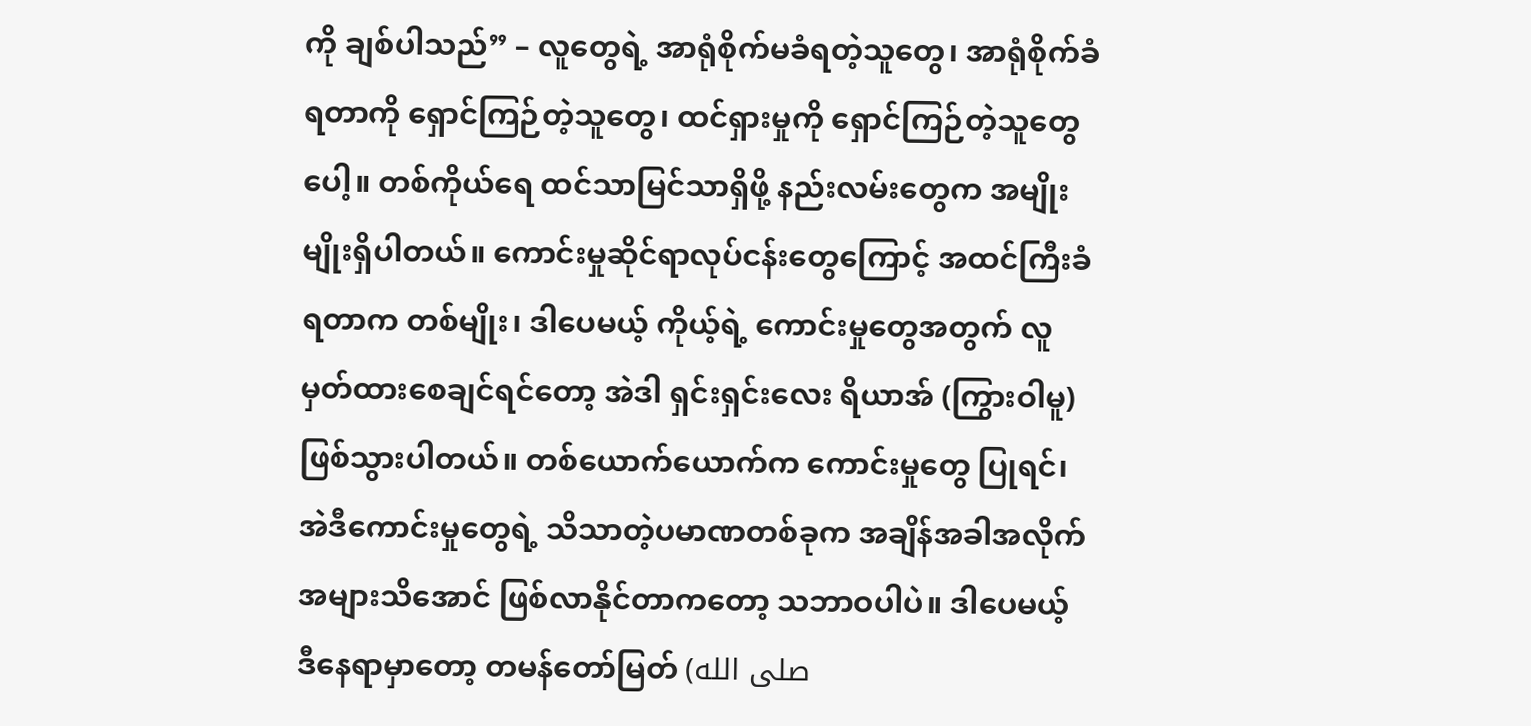ကို ချစ်ပါသည်” – လူတွေရဲ့ အာရုံစိုက်မခံရတဲ့သူတွေ၊ အာရုံစိုက်ခံရတာကို ရှောင်ကြဉ်တဲ့သူတွေ၊ ထင်ရှားမှုကို ရှောင်ကြဉ်တဲ့သူတွေပေါ့။ တစ်ကိုယ်ရေ ထင်သာမြင်သာရှိဖို့ နည်းလမ်းတွေက အမျိုးမျိုးရှိပါတယ်။ ကောင်းမှုဆိုင်ရာလုပ်ငန်းတွေကြောင့် အထင်ကြီးခံရတာက တစ်မျိုး၊ ဒါပေမယ့် ကိုယ့်ရဲ့ ကောင်းမှုတွေအတွက် လူမှတ်ထားစေချင်ရင်တော့ အဲဒါ ရှင်းရှင်းလေး ရိယာအ် (ကြွားဝါမူ) ဖြစ်သွားပါတယ်။ တစ်ယောက်ယောက်က ကောင်းမှုတွေ ပြုရင်၊ အဲဒီကောင်းမှုတွေရဲ့ သိသာတဲ့ပမာဏတစ်ခုက အချိန်အခါအလိုက် အများသိအောင် ဖြစ်လာနိုင်တာကတော့ သဘာဝပါပဲ။ ဒါပေမယ့် ဒီနေရာမှာတော့ တမန်တော်မြတ် (صلى الله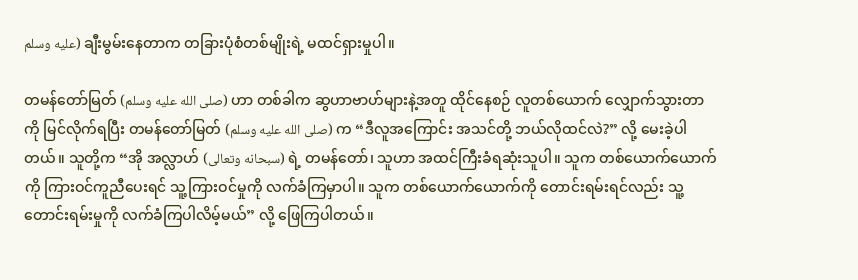عليه وسلم) ချီးမွမ်းနေတာက တခြားပုံစံတစ်မျိုးရဲ့ မထင်ရှားမှုပါ။

တမန်တော်မြတ် (صلى الله عليه وسلم) ဟာ တစ်ခါက ဆွဟာဗာဟ်များနဲ့အတူ ထိုင်နေစဉ် လူတစ်ယောက် လျှောက်သွားတာကို မြင်လိုက်ရပြီး တမန်တော်မြတ် (صلى الله عليه وسلم) က “ဒီလူအကြောင်း အသင်တို့ ဘယ်လိုထင်လဲ?” လို့ မေးခဲ့ပါတယ်။ သူတို့က “အို အလ္လာဟ် (سبحانه وتعالى) ရဲ့ တမန်တော်၊ သူဟာ အထင်ကြီးခံရဆုံးသူပါ။ သူက တစ်ယောက်ယောက်ကို ကြားဝင်ကူညီပေးရင် သူ့ကြားဝင်မှုကို လက်ခံကြမှာပါ။ သူက တစ်ယောက်ယောက်ကို တောင်းရမ်းရင်လည်း သူ့တောင်းရမ်းမှုကို လက်ခံကြပါလိမ့်မယ်” လို့ ဖြေကြပါတယ်။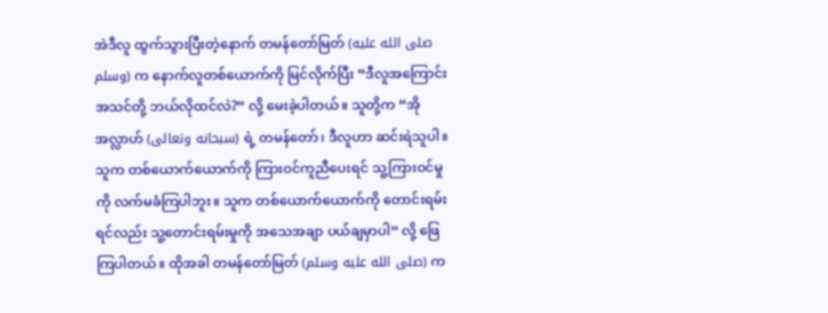အဲဒီလူ ထွက်သွားပြီးတဲ့နောက် တမန်တော်မြတ် (صلى الله عليه وسلم) က နောက်လူတစ်ယောက်ကို မြင်လိုက်ပြီး “ဒီလူအကြောင်း အသင်တို့ ဘယ်လိုထင်လဲ?” လို့ မေးခဲ့ပါတယ်။ သူတို့က “အို အလ္လာဟ် (سبحانه وتعالى) ရဲ့ တမန်တော်၊ ဒီလူဟာ ဆင်းရဲသူပါ။ သူက တစ်ယောက်ယောက်ကို ကြားဝင်ကူညီပေးရင် သူ့ကြားဝင်မှုကို လက်မခံကြပါဘူး။ သူက တစ်ယောက်ယောက်ကို တောင်းရမ်းရင်လည်း သူ့တောင်းရမ်းမှုကို အသေအချာ ပယ်ချမှာပါ” လို့ ဖြေကြပါတယ်။ ထိုအခါ တမန်တော်မြတ် (صلى الله عليه وسلم) က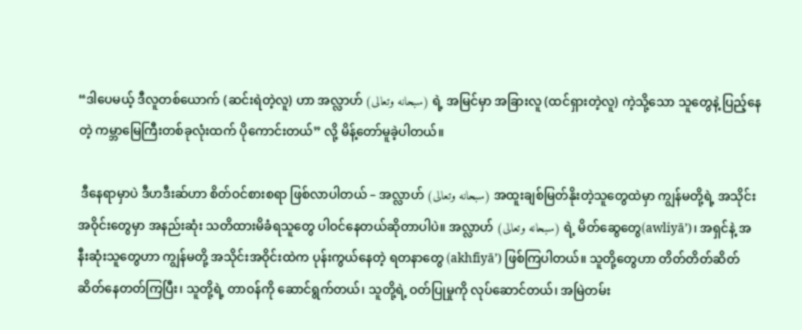“ဒါပေမယ့် ဒီလူတစ်ယောက် (ဆင်းရဲတဲ့လူ) ဟာ အလ္လာဟ် (سبحانه وتعالى) ရဲ့ အမြင်မှာ အခြားလူ (ထင်ရှားတဲ့လူ) ကဲ့သို့သော သူတွေနဲ့ ပြည့်နေတဲ့ ကမ္ဘာမြေကြီးတစ်ခုလုံးထက် ပိုကောင်းတယ်” လို့ မိန့်တော်မူခဲ့ပါတယ်။

 ဒီနေရာမှာပဲ ဒီဟဒီးဆ်ဟာ စိတ်ဝင်စားစရာ ဖြစ်လာပါတယ် – အလ္လာဟ် (سبحانه وتعالى) အထူးချစ်မြတ်နိုးတဲ့သူတွေထဲမှာ ကျွန်မတို့ရဲ့ အသိုင်းအဝိုင်းတွေမှာ အနည်းဆုံး သတိထားမိခံရသူတွေ ပါဝင်နေတယ်ဆိုတာပါပဲ။ အလ္လာဟ် (سبحانه وتعالى) ရဲ့ မိတ်ဆွေတွေ(awliyā’)၊ အရှင်နဲ့ အနီးဆုံးသူတွေဟာ ကျွန်မတို့ အသိုင်းအဝိုင်းထဲက ပုန်းကွယ်နေတဲ့ ရတနာတွေ (akhfiyā’) ဖြစ်ကြပါတယ်။ သူတို့တွေဟာ တိတ်တိတ်ဆိတ်ဆိတ်နေတတ်ကြပြီး၊ သူတို့ရဲ့ တာဝန်ကို ဆောင်ရွက်တယ်၊ သူတို့ရဲ့ ဝတ်ပြုမှုကို လုပ်ဆောင်တယ်၊ အမြဲတမ်း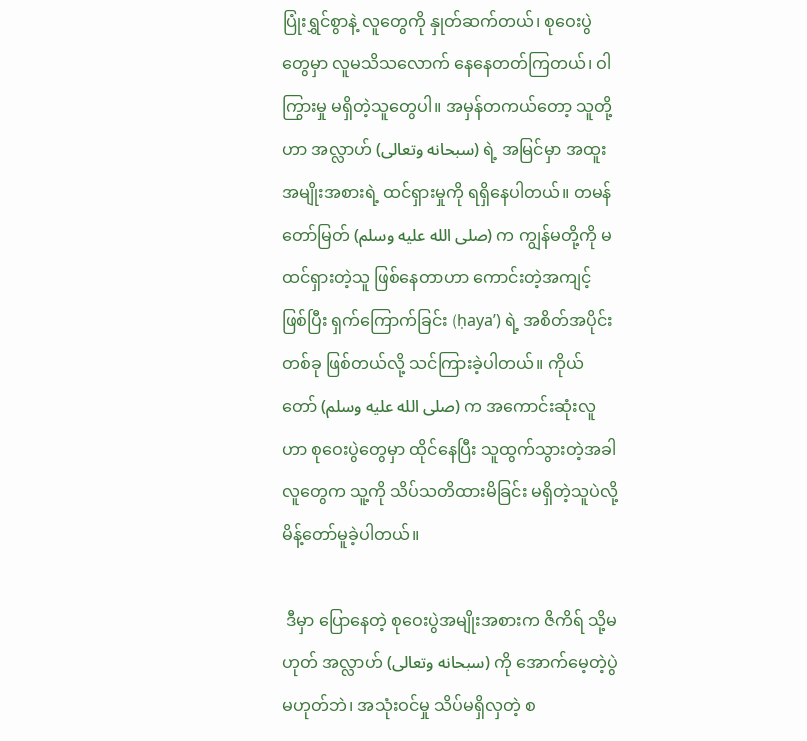ပြုံးရွှင်စွာနဲ့ လူတွေကို နှုတ်ဆက်တယ်၊ စုဝေးပွဲတွေမှာ လူမသိသလောက် နေနေတတ်ကြတယ်၊ ဝါကြွားမှု မရှိတဲ့သူတွေပါ။ အမှန်တကယ်တော့ သူတို့ဟာ အလ္လာဟ် (سبحانه وتعالى) ရဲ့ အမြင်မှာ အထူးအမျိုးအစားရဲ့ ထင်ရှားမှုကို ရရှိနေပါတယ်။ တမန်တော်မြတ် (صلى الله عليه وسلم) က ကျွန်မတို့ကို မထင်ရှားတဲ့သူ ဖြစ်နေတာဟာ ကောင်းတဲ့အကျင့် ဖြစ်ပြီး ရှက်ကြောက်ခြင်း (ḥaya’) ရဲ့ အစိတ်အပိုင်းတစ်ခု ဖြစ်တယ်လို့ သင်ကြားခဲ့ပါတယ်။ ကိုယ်တော် (صلى الله عليه وسلم) က အကောင်းဆုံးလူဟာ စုဝေးပွဲတွေမှာ ထိုင်နေပြီး သူထွက်သွားတဲ့အခါ လူတွေက သူ့ကို သိပ်သတိထားမိခြင်း မရှိတဲ့သူပဲလို့ မိန့်တော်မူခဲ့ပါတယ်။

 ဒီမှာ ပြောနေတဲ့ စုဝေးပွဲအမျိုးအစားက ဇိကိရ် သို့မဟုတ် အလ္လာဟ် (سبحانه وتعالى) ကို အောက်မေ့တဲ့ပွဲ မဟုတ်ဘဲ၊ အသုံးဝင်မှု သိပ်မရှိလှတဲ့ စ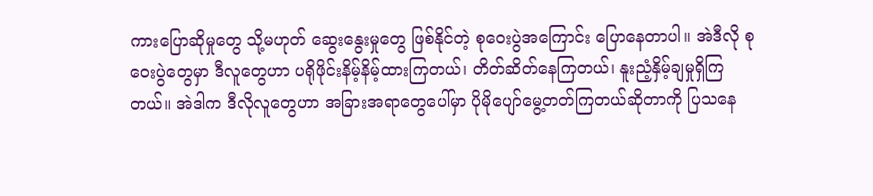ကားပြောဆိုမှုတွေ သို့မဟုတ် ဆွေးနွေးမှုတွေ ဖြစ်နိုင်တဲ့ စုဝေးပွဲအကြောင်း ပြောနေတာပါ။ အဲဒီလို စုဝေးပွဲတွေမှာ ဒီလူတွေဟာ ပရိုဖိုင်းနိမ့်နိမ့်ထားကြတယ်၊ တိတ်ဆိတ်နေကြတယ်၊ နူးညံ့နှိမ့်ချမှုရှိကြတယ်။ အဲဒါက ဒီလိုလူတွေဟာ အခြားအရာတွေပေါ်မှာ ပိုမိုပျော်မွေ့တတ်ကြတယ်ဆိုတာကို ပြသနေ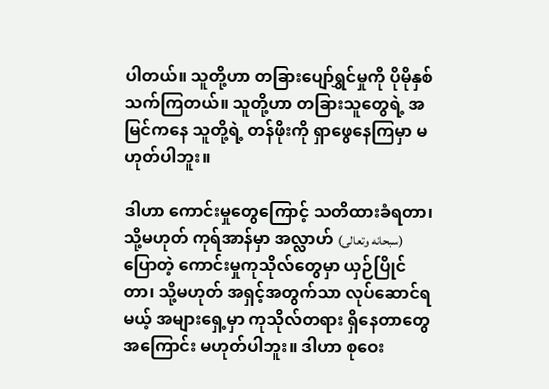ပါတယ်။ သူတို့ဟာ တခြားပျော်ရွှင်မှုကို ပိုမိုနှစ်သက်ကြတယ်။ သူတို့ဟာ တခြားသူတွေရဲ့ အမြင်ကနေ သူတို့ရဲ့ တန်ဖိုးကို ရှာဖွေနေကြမှာ မဟုတ်ပါဘူး။

ဒါဟာ ကောင်းမှုတွေကြောင့် သတိထားခံရတာ၊ သို့မဟုတ် ကုရ်အာန်မှာ အလ္လာဟ် (سبحانه وتعالى) ပြောတဲ့ ကောင်းမှုကုသိုလ်တွေမှာ ယှဉ်ပြိုင်တာ၊ သို့မဟုတ် အရှင့်အတွက်သာ လုပ်ဆောင်ရမယ့် အများရှေ့မှာ ကုသိုလ်တရား ရှိနေတာတွေအကြောင်း မဟုတ်ပါဘူး။ ဒါဟာ စုဝေး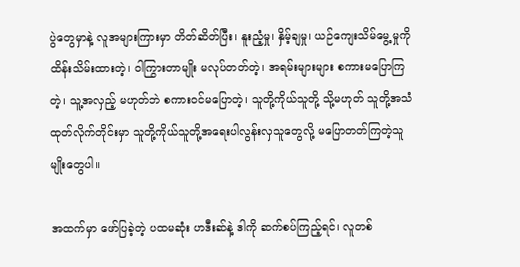ပွဲတွေမှာနဲ့ လူအများကြားမှာ တိတ်ဆိတ်ပြီး၊ နူးညံ့မှု၊ နှိမ့်ချမှု၊ ယဉ်ကျေးသိမ်မွေ့မှုကို ထိန်းသိမ်းထားတဲ့၊ ဝါကြွားတာမျိုး မလုပ်တတ်တဲ့၊ အရမ်းများများ စကားမပြောကြတဲ့၊ သူ့အလှည့် မဟုတ်ဘဲ စကားဝင်မပြောတဲ့၊ သူတို့ကိုယ်သူတို့ သို့မဟုတ် သူတို့အသံထုတ်လိုက်တိုင်းမှာ သူတို့ကိုယ်သူတို့အရေးပါလွန်းလှသူတွေလို့ မပြောတတ်ကြတဲ့သူမျိုးတွေပါ။

အထက်မှာ ဖော်ပြခဲ့တဲ့ ပထမဆုံး ဟဒီးဆ်နဲ့ ဒါကို ဆက်စပ်ကြည့်ရင်၊ လူတစ်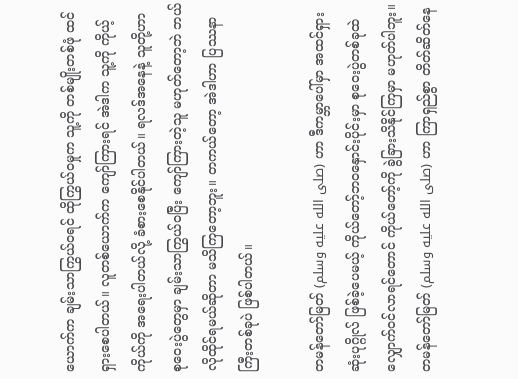ယောက်က ချမ်းသာကြွယ်ဝရင် ထိုကြွယ်ဝမှုက သူ့ကို တစ်မျိုးတစ်ဖုံ ထင်ရှားစေပါတယ်။ လူတစ်ယောက်က ကျော်ကြားရင် အဲဒါက သူ့ကို ကိုယ့်ကိုယ်ကို အရေးပါတယ်လို့ ခံစားစေနိုင်ပါတယ်။ ရလဒ်အနေနဲ့ သူတို့ဟာ စုဝေးပွဲတွေမှာ ချမ်းသာကြွယ်ဝပြီး ကျော်ကြားတဲ့သူ မဟုတ်တော့ဘဲ ဘယ်လိုထိုင်ရမယ်ဆိုတာ မသိကြတော့ဘူး။ တကယ်တော့ အဲဒါဟာ ပြဿနာကြီးတစ်ခုပဲ ဖြစ်ပါတယ်။

တမန်တော်မြတ် (صلى الله عليه وسلم) ဟာ ဒီကမ္ဘာပေါ်မှာ အထင်ရှားဆုံးပုဂ္ဂိုလ် ဖြစ်ခဲ့ပေမယ့် ကိုယ်တော့်ဘဝနှောင်းပိုင်းမှာ စုဝေးပွဲတစ်ခုထဲ လျှောက်ဝင်လာရင်တောင် ကိုယ်တော့်ကို ခွဲခြားသိနိုင်ကြမှာ မဟုတ်ပါဘူး။ တမန်တော်မြတ် (صلى الله عليه وسلم) ဟာ ကြာရှည်စွာ တိတ်ဆိတ်နေ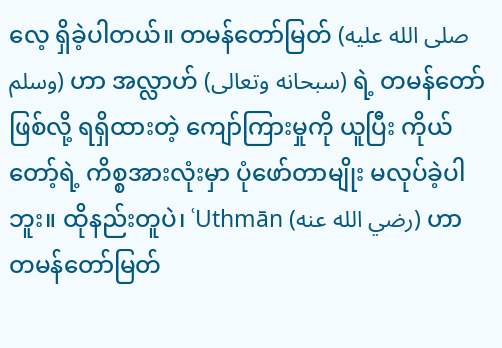လေ့ ရှိခဲ့ပါတယ်။ တမန်တော်မြတ် (صلى الله عليه وسلم) ဟာ အလ္လာဟ် (سبحانه وتعالى) ရဲ့ တမန်တော်ဖြစ်လို့ ရရှိထားတဲ့ ကျော်ကြားမှုကို ယူပြီး ကိုယ်တော့်ရဲ့ ကိစ္စအားလုံးမှာ ပုံဖော်တာမျိုး မလုပ်ခဲ့ပါဘူး။ ထိုနည်းတူပဲ၊ ʿUthmān (رضي الله عنه) ဟာ တမန်တော်မြတ်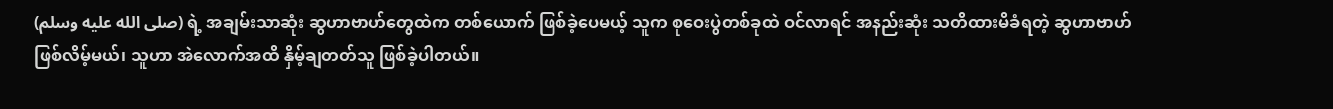(صلى الله عليه وسلم) ရဲ့ အချမ်းသာဆုံး ဆွဟာဗာဟ်တွေထဲက တစ်ယောက် ဖြစ်ခဲ့ပေမယ့် သူက စုဝေးပွဲတစ်ခုထဲ ဝင်လာရင် အနည်းဆုံး သတိထားမိခံရတဲ့ ဆွဟာဗာဟ် ဖြစ်လိမ့်မယ်၊ သူဟာ အဲလောက်အထိ နှိမ့်ချတတ်သူ ဖြစ်ခဲ့ပါတယ်။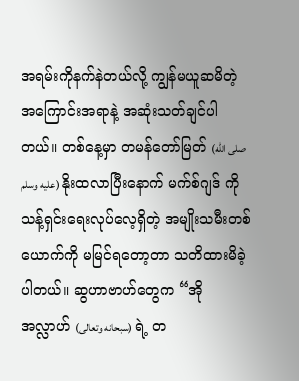အရမ်းကိုနက်နဲတယ်လို့ ကျွန်မယူဆမိတဲ့ အကြောင်းအရာနဲ့ အဆုံးသတ်ချင်ပါတယ်။ တစ်နေ့မှာ တမန်တော်မြတ် (صلى الله عليه وسلم) နိုးထလာပြီးနောက် မက်စ်ဂျဒ် ကို သန့်ရှင်းရေးလုပ်လေ့ရှိတဲ့ အမျိုးသမီးတစ်ယောက်ကို မမြင်ရတော့တာ သတိထားမိခဲ့ပါတယ်။ ဆွဟာဗာဟ်တွေက “အို အလ္လာဟ် (سبحانه وتعالى) ရဲ့ တ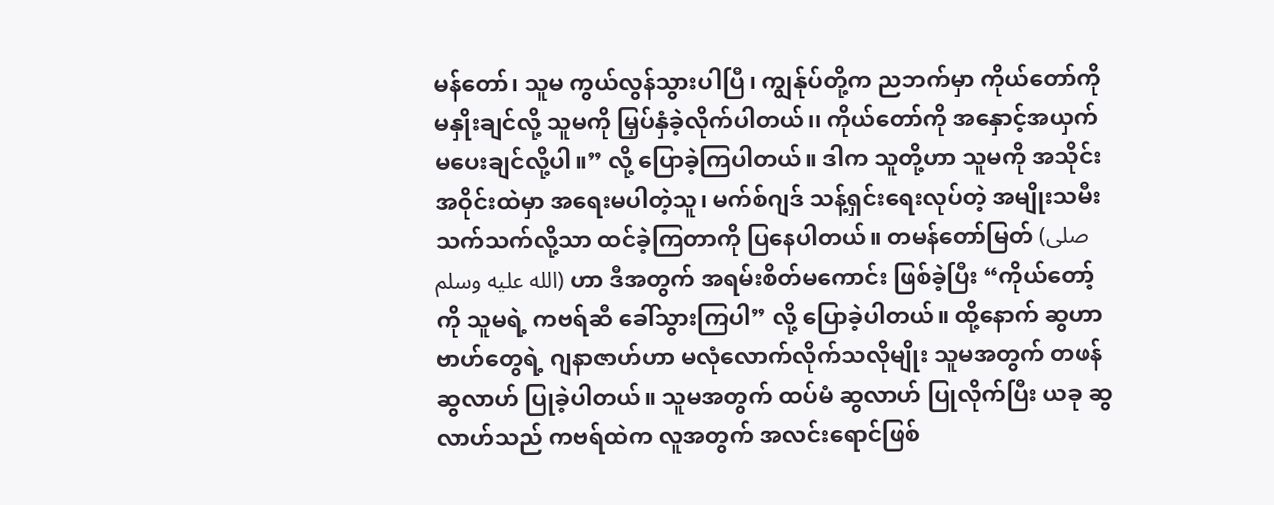မန်တော်၊ သူမ ကွယ်လွန်သွားပါပြီ၊ ကျွန်ုပ်တို့က ညဘက်မှာ ကိုယ်တော်ကို မနှိုးချင်လို့ သူမကို မြှပ်နှံခဲ့လိုက်ပါတယ်၊၊ ကိုယ်တော်ကို အနှောင့်အယှက် မပေးချင်လို့ပါ။” လို့ ပြောခဲ့ကြပါတယ်။ ဒါက သူတို့ဟာ သူမကို အသိုင်းအဝိုင်းထဲမှာ အရေးမပါတဲ့သူ၊ မက်စ်ဂျဒ် သန့်ရှင်းရေးလုပ်တဲ့ အမျိုးသမီးသက်သက်လို့သာ ထင်ခဲ့ကြတာကို ပြနေပါတယ်။ တမန်တော်မြတ် (صلى الله عليه وسلم) ဟာ ဒီအတွက် အရမ်းစိတ်မကောင်း ဖြစ်ခဲ့ပြီး “ကိုယ်တော့်ကို သူမရဲ့ ကဗရ်ဆီ ခေါ်သွားကြပါ” လို့ ပြောခဲ့ပါတယ်။ ထို့နောက် ဆွဟာဗာဟ်တွေရဲ့ ဂျနာဇာဟ်ဟာ မလုံလောက်လိုက်သလိုမျိုး သူမအတွက် တဖန် ဆွလာဟ် ပြုခဲ့ပါတယ်။ သူမအတွက် ထပ်မံ ဆွလာဟ် ပြုလိုက်ပြီး ယခု ဆွလာဟ်သည် ကဗရ်ထဲက လူအတွက် အလင်းရောင်ဖြစ်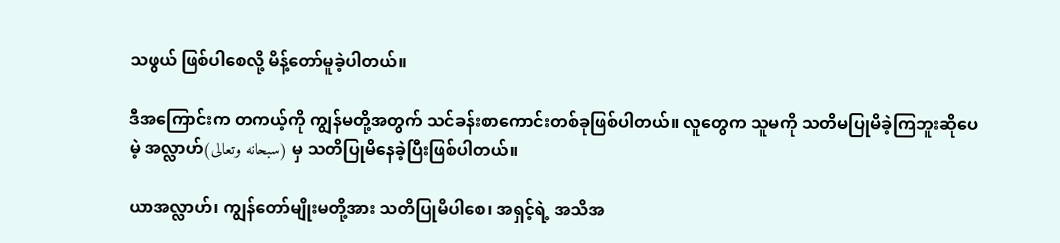သဖွယ် ဖြစ်ပါစေလို့ မိန့်တော်မူခဲ့ပါတယ်။

ဒီအကြောင်းက တကယ့်ကို ကျွန်မတို့အတွက် သင်ခန်းစာကောင်းတစ်ခုဖြစ်ပါတယ်။ လူတွေက သူမကို သတိမပြုမိခဲ့ကြဘူးဆိုပေမဲ့ အလ္လာဟ်(سبحانه وتعالى) မှ သတိပြုမိနေခဲ့ပြီးဖြစ်ပါတယ်။

ယာအလ္လာဟ်၊ ကျွန်တော်မျိုးမတို့အား သတိပြုမိပါစေ၊ အရှင့်ရဲ့ အသိအ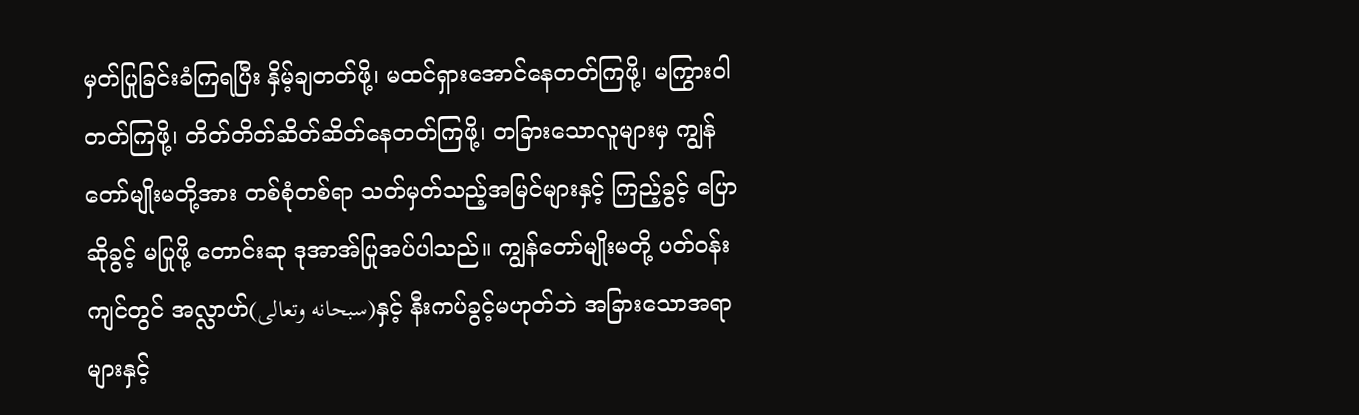မှတ်ပြုခြင်းခံကြရပြီး နှိမ့်ချတတ်ဖို့၊ မထင်ရှားအောင်နေတတ်ကြဖို့၊ မကြွားဝါတတ်ကြဖို့၊ တိတ်တိတ်ဆိတ်ဆိတ်နေတတ်ကြဖို့၊ တခြားသောလူများမှ ကျွန်တော်မျိုးမတို့အား တစ်စုံတစ်ရာ သတ်မှတ်သည့်အမြင်များနှင့် ကြည့်ခွင့် ပြောဆိုခွင့် မပြုဖို့ တောင်းဆု ဒုအာအ်ပြုအပ်ပါသည်။ ကျွန်တော်မျိုးမတို့ ပတ်ဝန်းကျင်တွင် အလ္လာဟ်(سبحانه وتعالى)နှင့် နီးကပ်ခွင့်မဟုတ်ဘဲ အခြားသောအရာများနှင့်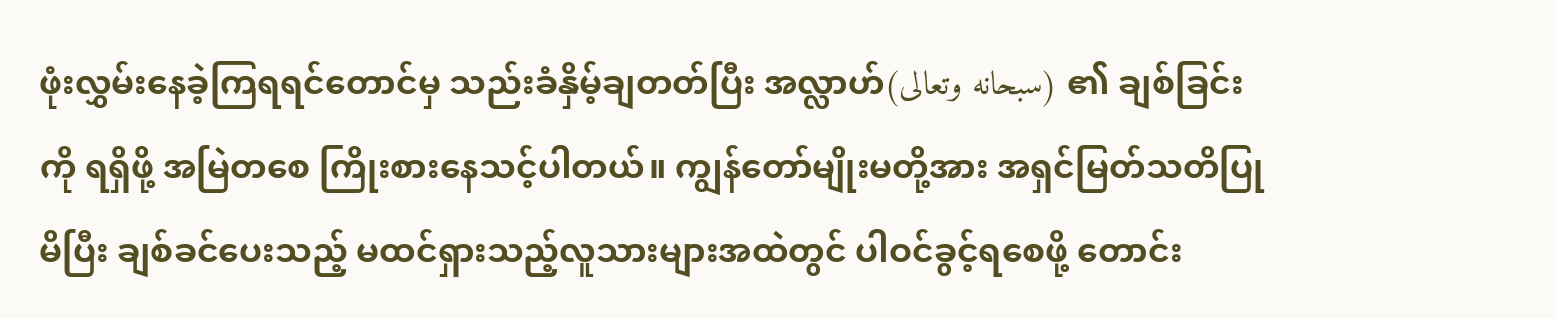ဖုံးလွှမ်းနေခဲ့ကြရရင်တောင်မှ သည်းခံနှိမ့်ချတတ်ပြီး အလ္လာဟ်(سبحانه وتعالى) ၏ ချစ်ခြင်းကို ရရှိဖို့ အမြဲတစေ ကြိုးစားနေသင့်ပါတယ်။ ကျွန်တော်မျိုးမတို့အား အရှင်မြတ်သတိပြုမိပြီး ချစ်ခင်ပေးသည့် မထင်ရှားသည့်လူသားများအထဲတွင် ပါဝင်ခွင့်ရစေဖို့ တောင်း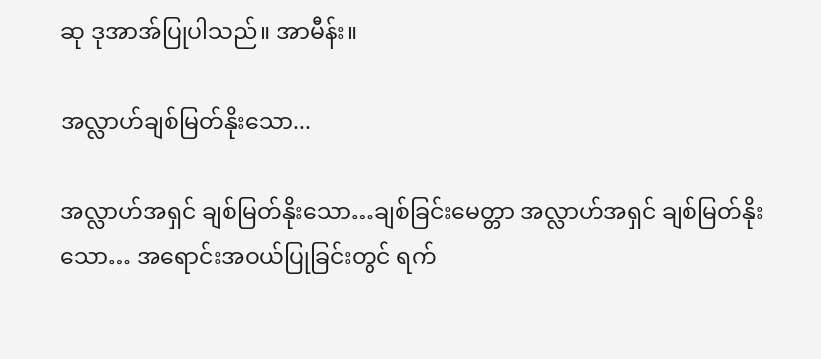ဆု ဒုအာအ်ပြုပါသည်။ အာမီန်း။

အလ္လာဟ်ချစ်မြတ်နိုးသော...

အလ္လာဟ်အရှင် ချစ်မြတ်နိုးသော…ချစ်ခြင်းမေတ္တာ အလ္လာဟ်အရှင် ချစ်မြတ်နိုးသော… အရောင်းအဝယ်ပြုခြင်းတွင် ရက်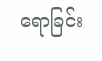ရောခြင်း